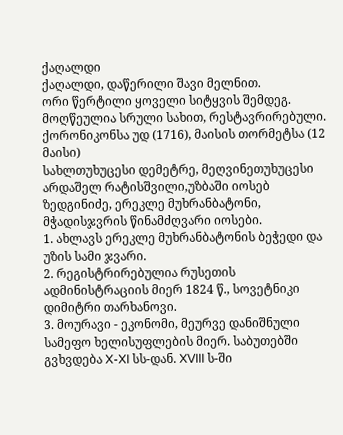ქაღალდი
ქაღალდი, დაწერილი შავი მელნით.
ორი წერტილი ყოველი სიტყვის შემდეგ.
მოღწეულია სრული სახით, რესტავრირებული.
ქორონიკონსა უდ (1716), მაისის თორმეტსა (12 მაისი)
სახლთუხუცესი დემეტრე, მეღვინეთუხუცესი არდაშელ რატისშვილი,უზბაში იოსებ ზედგინიძე, ერეკლე მუხრანბატონი, მჭადისჯვრის წინამძღვარი იოსები.
1. ახლავს ერეკლე მუხრანბატონის ბეჭედი და უზის სამი ჯვარი.
2. რეგისტრირებულია რუსეთის ადმინისტრაციის მიერ 1824 წ., სოვეტნიკი დიმიტრი თარხანოვი.
3. მოურავი - ეკონომი, მეურვე დანიშნული სამეფო ხელისუფლების მიერ. საბუთებში გვხვდება X-XI სს-დან. XVIII ს-ში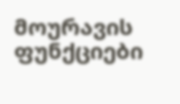მოურავის ფუნქციები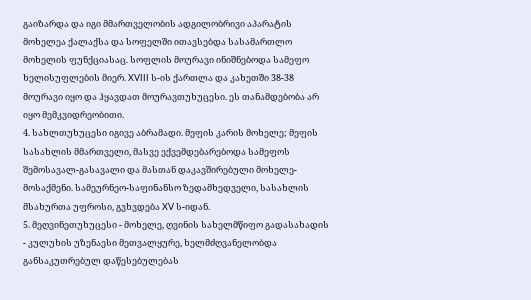გაიზარდა და იგი მმართველობის ადგილობრივი აპარატის მოხელეა ქალაქსა და სოფელში ითავსებდა სასამართლო მოხელის ფუნქციასაც. სოფლის მოურავი ინიშნებოდა სამეფო ხელისუფლების მიერ. XVIII ს-ის ქართლა და კახეთში 38-38 მოურავი იყო და ჰყავდათ მოურავთუხუცესი. ეს თანამდებობა არ იყო მემკვიდრეობითი.
4. სახლთუხუცესი იგივე აბრამადი. მეფის კარის მოხელე; მეფის სასახლის მმართველი, მასვე ექვემდებარებოდა სამეფოს შემოსავალ-გასავალი და მასთან დაკავშირებული მოხელე-მოსაქმენი. სამეურნეო-საფინანსო ზედამხედველი, სასახლის მსახურთა უფროსი, გვხვდება XV ს-იდან.
5. მეღვინეთუხუცესი - მოხელე, ღვინის სახელმწიფო გადასახადის - კულუხის უზენაესი მეთვალყურე, ხელმძღვანელობდა განსაკუთრებულ დაწესებულებას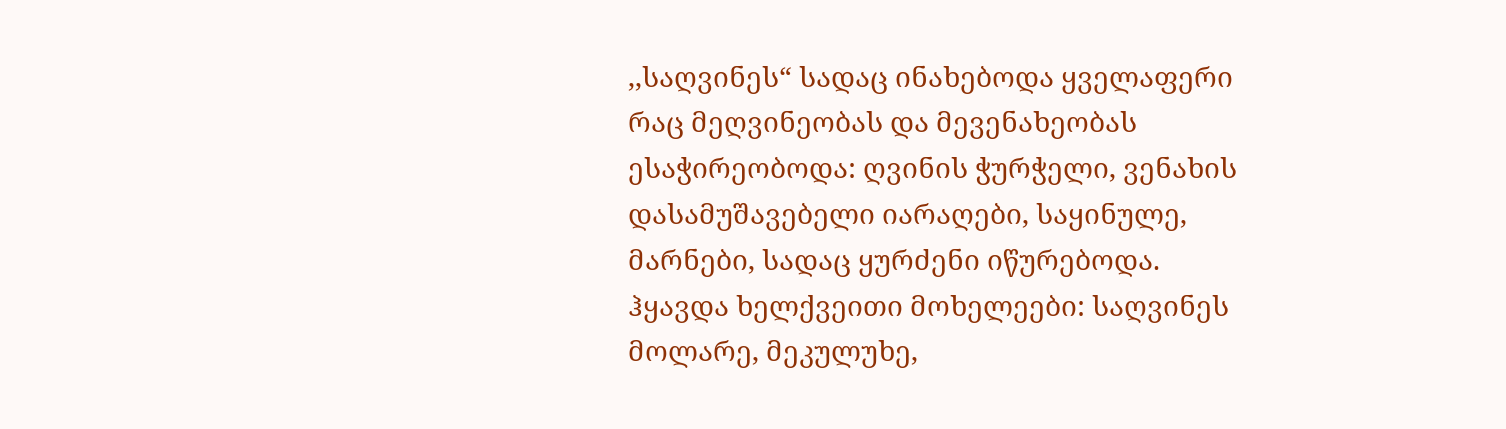,,საღვინეს“ სადაც ინახებოდა ყველაფერი რაც მეღვინეობას და მევენახეობას ესაჭირეობოდა: ღვინის ჭურჭელი, ვენახის დასამუშავებელი იარაღები, საყინულე, მარნები, სადაც ყურძენი იწურებოდა. ჰყავდა ხელქვეითი მოხელეები: საღვინეს მოლარე, მეკულუხე,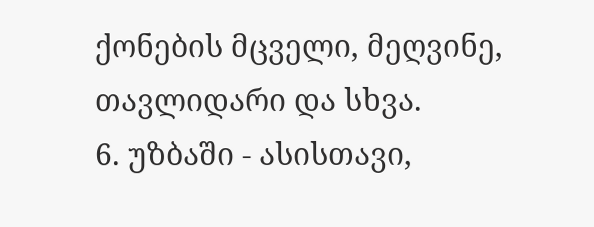ქონების მცველი, მეღვინე, თავლიდარი და სხვა.
6. უზბაში - ასისთავი,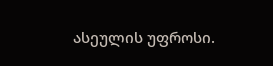ასეულის უფროსი.